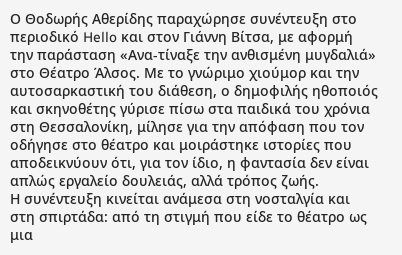Ο Θοδωρής Αθερίδης παραχώρησε συνέντευξη στο περιοδικό Hello και στον Γιάννη Βίτσα, με αφορμή την παράσταση «Ανα-τίναξε την ανθισμένη μυγδαλιά» στο Θέατρο Άλσος. Με το γνώριμο χιούμορ και την αυτοσαρκαστική του διάθεση, ο δημοφιλής ηθοποιός και σκηνοθέτης γύρισε πίσω στα παιδικά του χρόνια στη Θεσσαλονίκη, μίλησε για την απόφαση που τον οδήγησε στο θέατρο και μοιράστηκε ιστορίες που αποδεικνύουν ότι, για τον ίδιο, η φαντασία δεν είναι απλώς εργαλείο δουλειάς, αλλά τρόπος ζωής.
Η συνέντευξη κινείται ανάμεσα στη νοσταλγία και στη σπιρτάδα: από τη στιγμή που είδε το θέατρο ως μια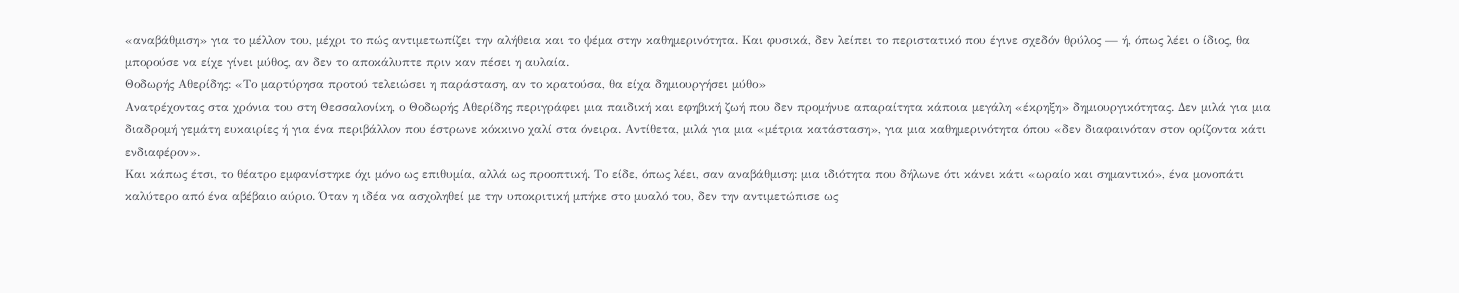«αναβάθμιση» για το μέλλον του, μέχρι το πώς αντιμετωπίζει την αλήθεια και το ψέμα στην καθημερινότητα. Και φυσικά, δεν λείπει το περιστατικό που έγινε σχεδόν θρύλος — ή, όπως λέει ο ίδιος, θα μπορούσε να είχε γίνει μύθος, αν δεν το αποκάλυπτε πριν καν πέσει η αυλαία.
Θοδωρής Αθερίδης: «Το μαρτύρησα προτού τελειώσει η παράσταση, αν το κρατούσα, θα είχα δημιουργήσει μύθο»
Ανατρέχοντας στα χρόνια του στη Θεσσαλονίκη, ο Θοδωρής Αθερίδης περιγράφει μια παιδική και εφηβική ζωή που δεν προμήνυε απαραίτητα κάποια μεγάλη «έκρηξη» δημιουργικότητας. Δεν μιλά για μια διαδρομή γεμάτη ευκαιρίες ή για ένα περιβάλλον που έστρωνε κόκκινο χαλί στα όνειρα. Αντίθετα, μιλά για μια «μέτρια κατάσταση», για μια καθημερινότητα όπου «δεν διαφαινόταν στον ορίζοντα κάτι ενδιαφέρον».
Και κάπως έτσι, το θέατρο εμφανίστηκε όχι μόνο ως επιθυμία, αλλά ως προοπτική. Το είδε, όπως λέει, σαν αναβάθμιση: μια ιδιότητα που δήλωνε ότι κάνει κάτι «ωραίο και σημαντικό», ένα μονοπάτι καλύτερο από ένα αβέβαιο αύριο. Όταν η ιδέα να ασχοληθεί με την υποκριτική μπήκε στο μυαλό του, δεν την αντιμετώπισε ως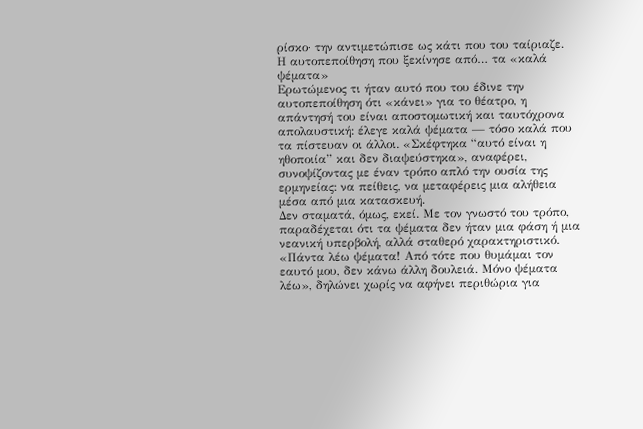ρίσκο· την αντιμετώπισε ως κάτι που του ταίριαζε.
Η αυτοπεποίθηση που ξεκίνησε από… τα «καλά ψέματα»
Ερωτώμενος τι ήταν αυτό που του έδινε την αυτοπεποίθηση ότι «κάνει» για το θέατρο, η απάντησή του είναι αποστομωτική και ταυτόχρονα απολαυστική: έλεγε καλά ψέματα — τόσο καλά που τα πίστευαν οι άλλοι. «Σκέφτηκα “αυτό είναι η ηθοποιία” και δεν διαψεύστηκα», αναφέρει, συνοψίζοντας με έναν τρόπο απλό την ουσία της ερμηνείας: να πείθεις, να μεταφέρεις μια αλήθεια μέσα από μια κατασκευή.
Δεν σταματά, όμως, εκεί. Με τον γνωστό του τρόπο, παραδέχεται ότι τα ψέματα δεν ήταν μια φάση ή μια νεανική υπερβολή, αλλά σταθερό χαρακτηριστικό. «Πάντα λέω ψέματα! Από τότε που θυμάμαι τον εαυτό μου, δεν κάνω άλλη δουλειά. Μόνο ψέματα λέω», δηλώνει χωρίς να αφήνει περιθώρια για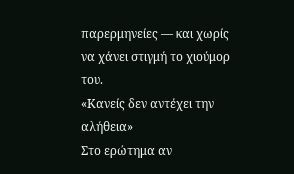παρερμηνείες — και χωρίς να χάνει στιγμή το χιούμορ του.
«Κανείς δεν αντέχει την αλήθεια»
Στο ερώτημα αν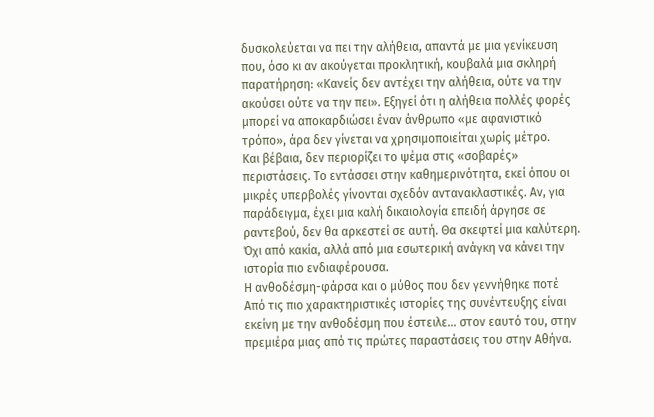δυσκολεύεται να πει την αλήθεια, απαντά με μια γενίκευση που, όσο κι αν ακούγεται προκλητική, κουβαλά μια σκληρή παρατήρηση: «Κανείς δεν αντέχει την αλήθεια, ούτε να την ακούσει ούτε να την πει». Εξηγεί ότι η αλήθεια πολλές φορές μπορεί να αποκαρδιώσει έναν άνθρωπο «με αφανιστικό τρόπο», άρα δεν γίνεται να χρησιμοποιείται χωρίς μέτρο.
Και βέβαια, δεν περιορίζει το ψέμα στις «σοβαρές» περιστάσεις. Το εντάσσει στην καθημερινότητα, εκεί όπου οι μικρές υπερβολές γίνονται σχεδόν αντανακλαστικές. Αν, για παράδειγμα, έχει μια καλή δικαιολογία επειδή άργησε σε ραντεβού, δεν θα αρκεστεί σε αυτή. Θα σκεφτεί μια καλύτερη. Όχι από κακία, αλλά από μια εσωτερική ανάγκη να κάνει την ιστορία πιο ενδιαφέρουσα.
Η ανθοδέσμη-φάρσα και ο μύθος που δεν γεννήθηκε ποτέ
Από τις πιο χαρακτηριστικές ιστορίες της συνέντευξης είναι εκείνη με την ανθοδέσμη που έστειλε… στον εαυτό του, στην πρεμιέρα μιας από τις πρώτες παραστάσεις του στην Αθήνα.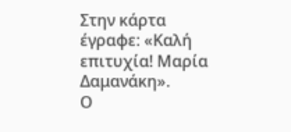Στην κάρτα έγραφε: «Καλή επιτυχία! Μαρία Δαμανάκη».
Ο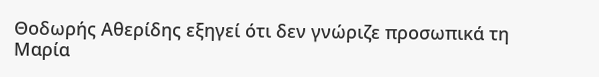Θοδωρής Αθερίδης εξηγεί ότι δεν γνώριζε προσωπικά τη Μαρία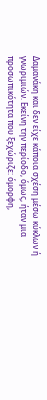Δαμανάκη και δεν είχε κάποια σχέση μέσω κύκλων ή γνωριμιών. Εκείνη την περίοδο, όμως, ήταν μια προσωπικότητα που ξεχώριζε: όμορφη,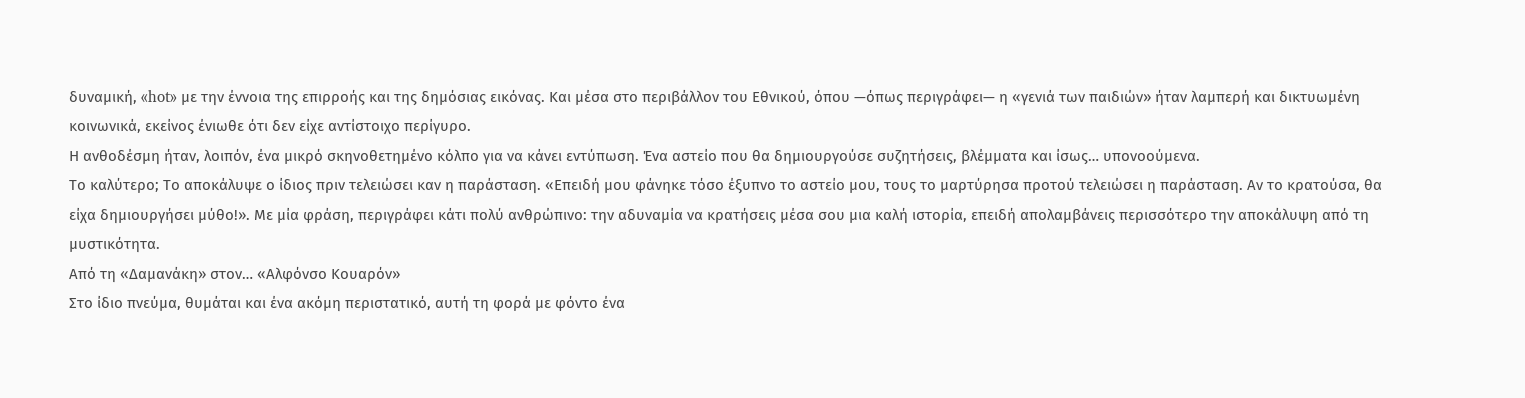δυναμική, «hot» με την έννοια της επιρροής και της δημόσιας εικόνας. Και μέσα στο περιβάλλον του Εθνικού, όπου —όπως περιγράφει— η «γενιά των παιδιών» ήταν λαμπερή και δικτυωμένη κοινωνικά, εκείνος ένιωθε ότι δεν είχε αντίστοιχο περίγυρο.
Η ανθοδέσμη ήταν, λοιπόν, ένα μικρό σκηνοθετημένο κόλπο για να κάνει εντύπωση. Ένα αστείο που θα δημιουργούσε συζητήσεις, βλέμματα και ίσως… υπονοούμενα.
Το καλύτερο; Το αποκάλυψε ο ίδιος πριν τελειώσει καν η παράσταση. «Επειδή μου φάνηκε τόσο έξυπνο το αστείο μου, τους το μαρτύρησα προτού τελειώσει η παράσταση. Αν το κρατούσα, θα είχα δημιουργήσει μύθο!». Με μία φράση, περιγράφει κάτι πολύ ανθρώπινο: την αδυναμία να κρατήσεις μέσα σου μια καλή ιστορία, επειδή απολαμβάνεις περισσότερο την αποκάλυψη από τη μυστικότητα.
Από τη «Δαμανάκη» στον… «Αλφόνσο Κουαρόν»
Στο ίδιο πνεύμα, θυμάται και ένα ακόμη περιστατικό, αυτή τη φορά με φόντο ένα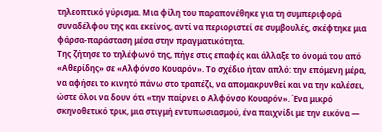τηλεοπτικό γύρισμα. Μια φίλη του παραπονέθηκε για τη συμπεριφορά συναδέλφου της και εκείνος, αντί να περιοριστεί σε συμβουλές, σκέφτηκε μια φάρσα-παράσταση μέσα στην πραγματικότητα.
Της ζήτησε το τηλέφωνό της, πήγε στις επαφές και άλλαξε το όνομά του από «Αθερίδης» σε «Αλφόνσο Κουαρόν». Το σχέδιο ήταν απλό: την επόμενη μέρα, να αφήσει το κινητό πάνω στο τραπέζι, να απομακρυνθεί και να την καλέσει, ώστε όλοι να δουν ότι «την παίρνει ο Αλφόνσο Κουαρόν». Ένα μικρό σκηνοθετικό τρικ, μια στιγμή εντυπωσιασμού, ένα παιχνίδι με την εικόνα —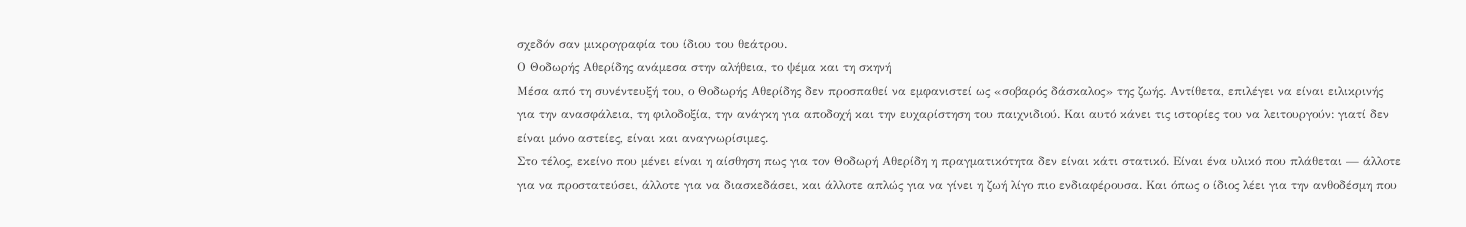σχεδόν σαν μικρογραφία του ίδιου του θεάτρου.
Ο Θοδωρής Αθερίδης ανάμεσα στην αλήθεια, το ψέμα και τη σκηνή
Μέσα από τη συνέντευξή του, ο Θοδωρής Αθερίδης δεν προσπαθεί να εμφανιστεί ως «σοβαρός δάσκαλος» της ζωής. Αντίθετα, επιλέγει να είναι ειλικρινής για την ανασφάλεια, τη φιλοδοξία, την ανάγκη για αποδοχή και την ευχαρίστηση του παιχνιδιού. Και αυτό κάνει τις ιστορίες του να λειτουργούν: γιατί δεν είναι μόνο αστείες, είναι και αναγνωρίσιμες.
Στο τέλος, εκείνο που μένει είναι η αίσθηση πως για τον Θοδωρή Αθερίδη η πραγματικότητα δεν είναι κάτι στατικό. Είναι ένα υλικό που πλάθεται — άλλοτε για να προστατεύσει, άλλοτε για να διασκεδάσει, και άλλοτε απλώς για να γίνει η ζωή λίγο πιο ενδιαφέρουσα. Και όπως ο ίδιος λέει για την ανθοδέσμη που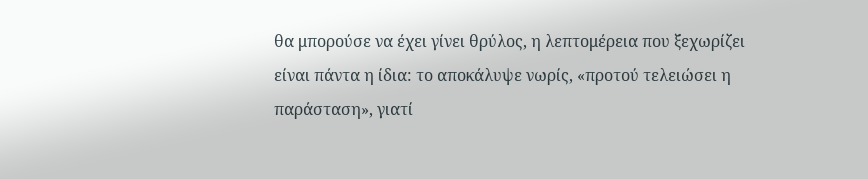θα μπορούσε να έχει γίνει θρύλος, η λεπτομέρεια που ξεχωρίζει είναι πάντα η ίδια: το αποκάλυψε νωρίς, «προτού τελειώσει η παράσταση», γιατί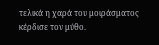τελικά η χαρά του μοιράσματος κέρδισε τον μύθο.